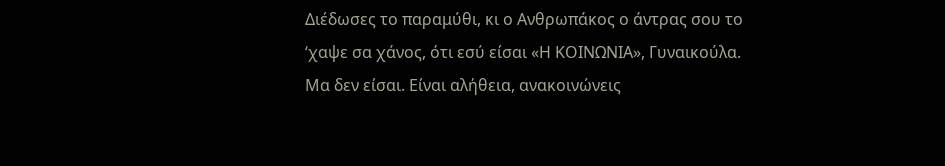Διέδωσες το παραμύθι, κι ο Ανθρωπάκος ο άντρας σου το ‘χαψε σα χάνος, ότι εσύ είσαι «Η ΚΟΙΝΩΝΙΑ», Γυναικούλα. Μα δεν είσαι. Είναι αλήθεια, ανακοινώνεις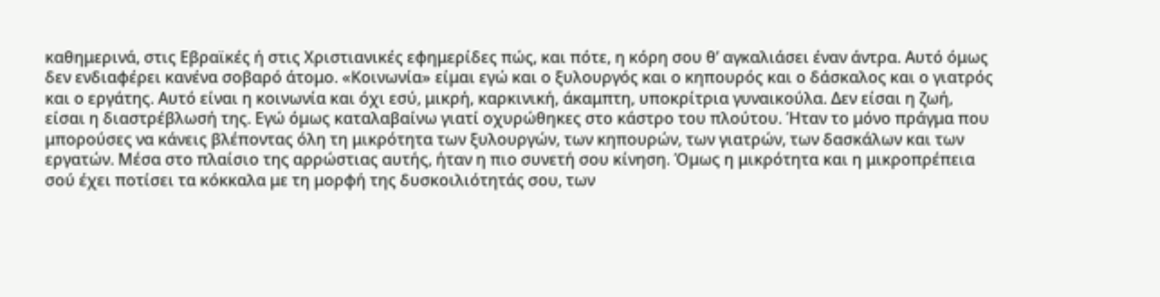καθημερινά, στις Εβραϊκές ή στις Χριστιανικές εφημερίδες πώς, και πότε, η κόρη σου θ’ αγκαλιάσει έναν άντρα. Αυτό όμως δεν ενδιαφέρει κανένα σοβαρό άτομο. «Κοινωνία» είμαι εγώ και ο ξυλουργός και ο κηπουρός και ο δάσκαλος και ο γιατρός και ο εργάτης. Αυτό είναι η κοινωνία και όχι εσύ, μικρή, καρκινική, άκαμπτη, υποκρίτρια γυναικούλα. Δεν είσαι η ζωή, είσαι η διαστρέβλωσή της. Εγώ όμως καταλαβαίνω γιατί οχυρώθηκες στο κάστρο του πλούτου. Ήταν το μόνο πράγμα που μπορούσες να κάνεις βλέποντας όλη τη μικρότητα των ξυλουργών, των κηπουρών, των γιατρών, των δασκάλων και των εργατών. Μέσα στο πλαίσιο της αρρώστιας αυτής, ήταν η πιο συνετή σου κίνηση. Όμως η μικρότητα και η μικροπρέπεια σού έχει ποτίσει τα κόκκαλα με τη μορφή της δυσκοιλιότητάς σου, των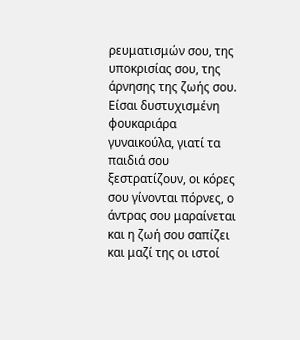ρευματισμών σου, της υποκρισίας σου, της άρνησης της ζωής σου. Είσαι δυστυχισμένη φουκαριάρα γυναικούλα, γιατί τα παιδιά σου ξεστρατίζουν, οι κόρες σου γίνονται πόρνες, ο άντρας σου μαραίνεται και η ζωή σου σαπίζει και μαζί της οι ιστοί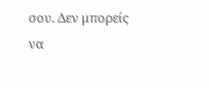σου. Δεν μπορείς να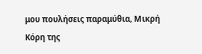μου πουλήσεις παραμύθια, Μικρή Κόρη της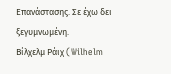Επανάστασης. Σε έχω δει ξεγυμνωμένη.
Βίλχελμ Ράιχ (Wilhelm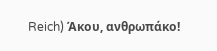Reich) Άκου, ανθρωπάκο!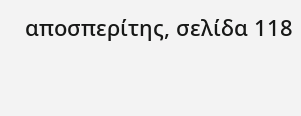αποσπερίτης, σελίδα 118